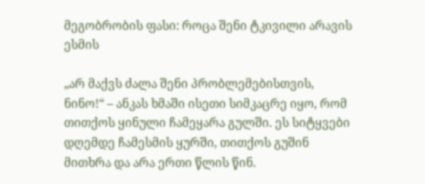მეგობრობის ფასი: როცა შენი ტკივილი არავის ესმის

„არ მაქვს ძალა შენი პრობლემებისთვის, ნინო!“ – ანკას ხმაში ისეთი სიმკაცრე იყო, რომ თითქოს ყინული ჩამეყარა გულში. ეს სიტყვები დღემდე ჩამესმის ყურში, თითქოს გუშინ მითხრა და არა ერთი წლის წინ.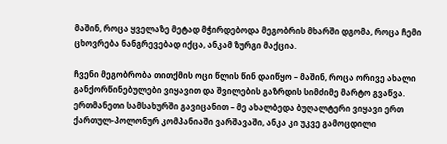მაშინ, როცა ყველაზე მეტად მჭირდებოდა მეგობრის მხარში დგომა, როცა ჩემი ცხოვრება ნანგრევებად იქცა, ანკამ ზურგი მაქცია.

ჩვენი მეგობრობა თითქმის ოცი წლის წინ დაიწყო – მაშინ, როცა ორივე ახალი განქორწინებულები ვიყავით და შვილების გაზრდის სიმძიმე მარტო გვაწვა. ერთმანეთი სამსახურში გავიცანით – მე ახალბედა ბუღალტერი ვიყავი ერთ ქართულ-პოლონურ კომპანიაში ვარშავაში, ანკა კი უკვე გამოცდილი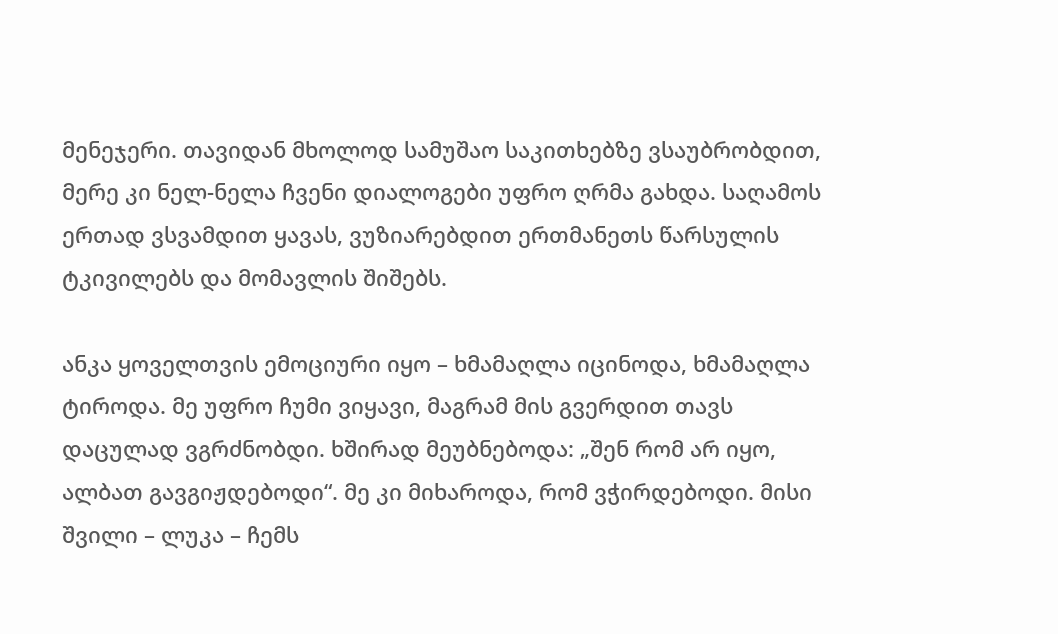მენეჯერი. თავიდან მხოლოდ სამუშაო საკითხებზე ვსაუბრობდით, მერე კი ნელ-ნელა ჩვენი დიალოგები უფრო ღრმა გახდა. საღამოს ერთად ვსვამდით ყავას, ვუზიარებდით ერთმანეთს წარსულის ტკივილებს და მომავლის შიშებს.

ანკა ყოველთვის ემოციური იყო – ხმამაღლა იცინოდა, ხმამაღლა ტიროდა. მე უფრო ჩუმი ვიყავი, მაგრამ მის გვერდით თავს დაცულად ვგრძნობდი. ხშირად მეუბნებოდა: „შენ რომ არ იყო, ალბათ გავგიჟდებოდი“. მე კი მიხაროდა, რომ ვჭირდებოდი. მისი შვილი – ლუკა – ჩემს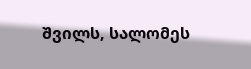შვილს, სალომეს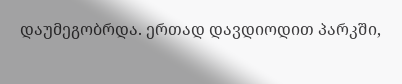დაუმეგობრდა. ერთად დავდიოდით პარკში,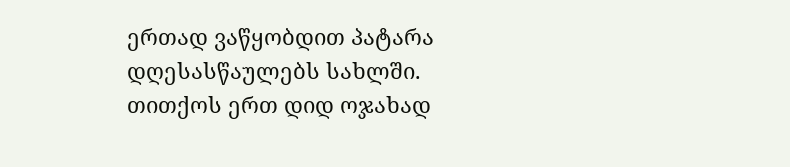ერთად ვაწყობდით პატარა დღესასწაულებს სახლში. თითქოს ერთ დიდ ოჯახად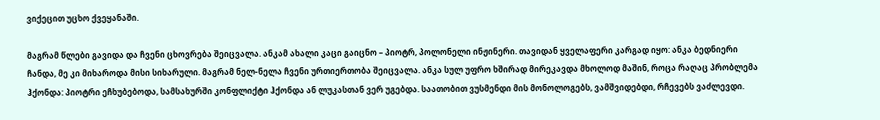ვიქეცით უცხო ქვეყანაში.

მაგრამ წლები გავიდა და ჩვენი ცხოვრება შეიცვალა. ანკამ ახალი კაცი გაიცნო – პიოტრ, პოლონელი ინჟინერი. თავიდან ყველაფერი კარგად იყო: ანკა ბედნიერი ჩანდა, მე კი მიხაროდა მისი სიხარული. მაგრამ ნელ-ნელა ჩვენი ურთიერთობა შეიცვალა. ანკა სულ უფრო ხშირად მირეკავდა მხოლოდ მაშინ, როცა რაღაც პრობლემა ჰქონდა: პიოტრი ეჩხუბებოდა, სამსახურში კონფლიქტი ჰქონდა ან ლუკასთან ვერ უგებდა. საათობით ვუსმენდი მის მონოლოგებს, ვამშვიდებდი, რჩევებს ვაძლევდი.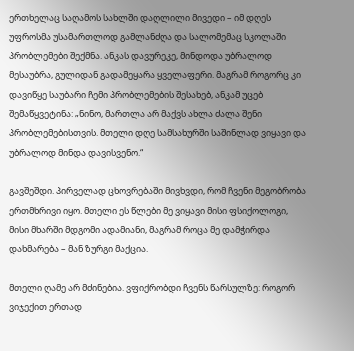ერთხელაც საღამოს სახლში დაღლილი მივედი – იმ დღეს უფროსმა უსამართლოდ გამლანძღა და სალომემაც სკოლაში პრობლემები შექმნა. ანკას დავურეკე, მინდოდა უბრალოდ მესაუბრა, გულიდან გადამეყარა ყველაფერი. მაგრამ როგორც კი დავიწყე საუბარი ჩემი პრობლემების შესახებ, ანკამ უცებ შემაწყვეტინა: „ნინო, მართლა არ მაქვს ახლა ძალა შენი პრობლემებისთვის. მთელი დღე სამსახურში საშინლად ვიყავი და უბრალოდ მინდა დავისვენო.“

გავშეშდი. პირველად ცხოვრებაში მივხვდი, რომ ჩვენი მეგობრობა ერთმხრივი იყო. მთელი ეს წლები მე ვიყავი მისი ფსიქოლოგი, მისი მხარში მდგომი ადამიანი, მაგრამ როცა მე დამჭირდა დახმარება – მან ზურგი მაქცია.

მთელი ღამე არ მძინებია. ვფიქრობდი ჩვენს წარსულზე: როგორ ვიჯექით ერთად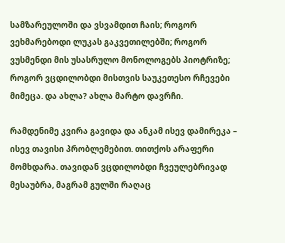სამზარეულოში და ვსვამდით ჩაის; როგორ ვეხმარებოდი ლუკას გაკვეთილებში; როგორ ვუსმენდი მის უსასრულო მონოლოგებს პიოტრიზე; როგორ ვცდილობდი მისთვის საუკეთესო რჩევები მიმეცა. და ახლა? ახლა მარტო დავრჩი.

რამდენიმე კვირა გავიდა და ანკამ ისევ დამირეკა – ისევ თავისი პრობლემებით. თითქოს არაფერი მომხდარა. თავიდან ვცდილობდი ჩვეულებრივად მესაუბრა, მაგრამ გულში რაღაც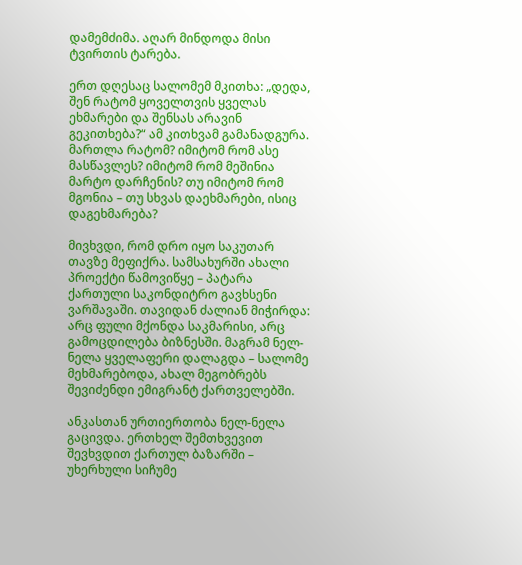დამემძიმა. აღარ მინდოდა მისი ტვირთის ტარება.

ერთ დღესაც სალომემ მკითხა: „დედა, შენ რატომ ყოველთვის ყველას ეხმარები და შენსას არავინ გეკითხება?“ ამ კითხვამ გამანადგურა. მართლა რატომ? იმიტომ რომ ასე მასწავლეს? იმიტომ რომ მეშინია მარტო დარჩენის? თუ იმიტომ რომ მგონია – თუ სხვას დაეხმარები, ისიც დაგეხმარება?

მივხვდი, რომ დრო იყო საკუთარ თავზე მეფიქრა. სამსახურში ახალი პროექტი წამოვიწყე – პატარა ქართული საკონდიტრო გავხსენი ვარშავაში. თავიდან ძალიან მიჭირდა: არც ფული მქონდა საკმარისი, არც გამოცდილება ბიზნესში. მაგრამ ნელ-ნელა ყველაფერი დალაგდა – სალომე მეხმარებოდა, ახალ მეგობრებს შევიძენდი ემიგრანტ ქართველებში.

ანკასთან ურთიერთობა ნელ-ნელა გაცივდა. ერთხელ შემთხვევით შევხვდით ქართულ ბაზარში – უხერხული სიჩუმე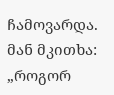ჩამოვარდა. მან მკითხა: „როგორ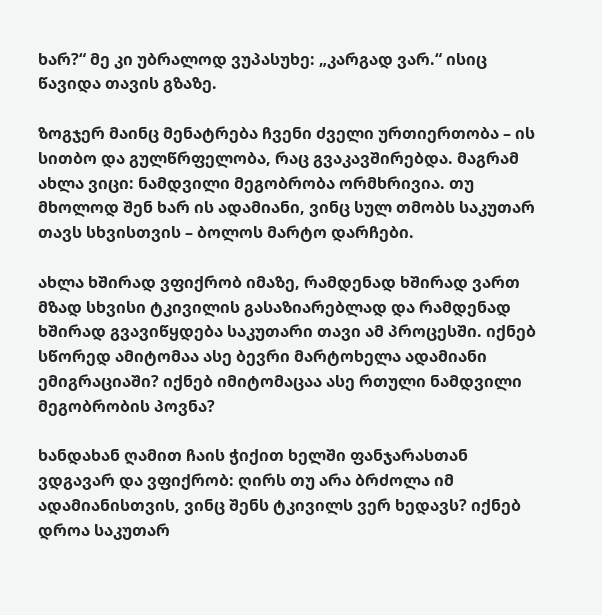ხარ?“ მე კი უბრალოდ ვუპასუხე: „კარგად ვარ.“ ისიც წავიდა თავის გზაზე.

ზოგჯერ მაინც მენატრება ჩვენი ძველი ურთიერთობა – ის სითბო და გულწრფელობა, რაც გვაკავშირებდა. მაგრამ ახლა ვიცი: ნამდვილი მეგობრობა ორმხრივია. თუ მხოლოდ შენ ხარ ის ადამიანი, ვინც სულ თმობს საკუთარ თავს სხვისთვის – ბოლოს მარტო დარჩები.

ახლა ხშირად ვფიქრობ იმაზე, რამდენად ხშირად ვართ მზად სხვისი ტკივილის გასაზიარებლად და რამდენად ხშირად გვავიწყდება საკუთარი თავი ამ პროცესში. იქნებ სწორედ ამიტომაა ასე ბევრი მარტოხელა ადამიანი ემიგრაციაში? იქნებ იმიტომაცაა ასე რთული ნამდვილი მეგობრობის პოვნა?

ხანდახან ღამით ჩაის ჭიქით ხელში ფანჯარასთან ვდგავარ და ვფიქრობ: ღირს თუ არა ბრძოლა იმ ადამიანისთვის, ვინც შენს ტკივილს ვერ ხედავს? იქნებ დროა საკუთარ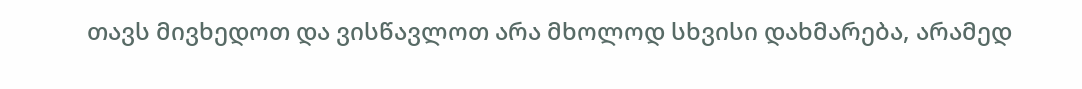თავს მივხედოთ და ვისწავლოთ არა მხოლოდ სხვისი დახმარება, არამედ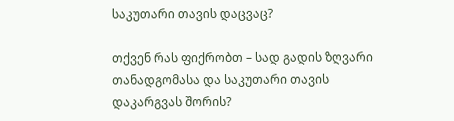საკუთარი თავის დაცვაც?

თქვენ რას ფიქრობთ – სად გადის ზღვარი თანადგომასა და საკუთარი თავის დაკარგვას შორის?